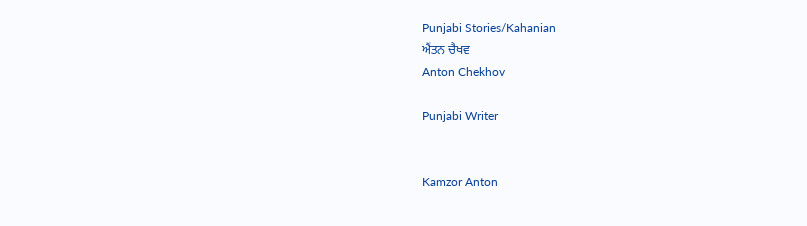Punjabi Stories/Kahanian
ਐਂਤਨ ਚੈਖਵ
Anton Chekhov

Punjabi Writer


Kamzor Anton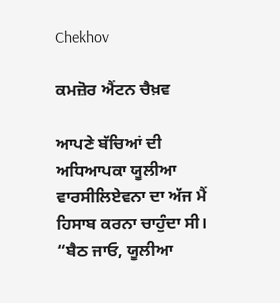Chekhov

ਕਮਜ਼ੋਰ ਐਂਟਨ ਚੈਖ਼ਵ

ਆਪਣੇ ਬੱਚਿਆਂ ਦੀ ਅਧਿਆਪਕਾ ਯੂਲੀਆ ਵਾਰਸੀਲਿਏਵਨਾ ਦਾ ਅੱਜ ਮੈਂ ਹਿਸਾਬ ਕਰਨਾ ਚਾਹੁੰਦਾ ਸੀ।
“ਬੈਠ ਜਾਓ, ਯੂਲੀਆ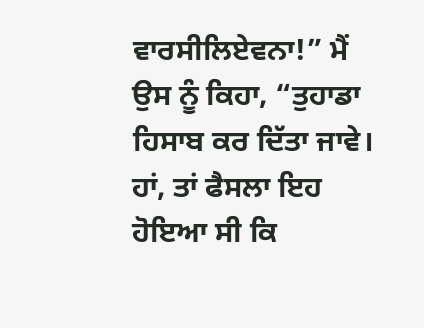ਵਾਰਸੀਲਿਏਵਨਾ!” ਮੈਂ ਉਸ ਨੂੰ ਕਿਹਾ, “ਤੁਹਾਡਾ ਹਿਸਾਬ ਕਰ ਦਿੱਤਾ ਜਾਵੇ। ਹਾਂ, ਤਾਂ ਫੈਸਲਾ ਇਹ ਹੋਇਆ ਸੀ ਕਿ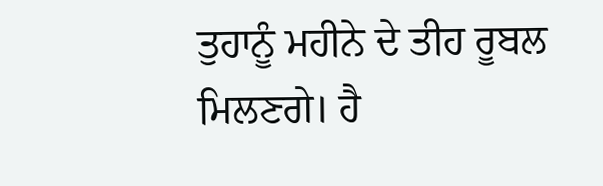ਤੁਹਾਨੂੰ ਮਹੀਨੇ ਦੇ ਤੀਹ ਰੂਬਲ ਮਿਲਣਗੇ। ਹੈ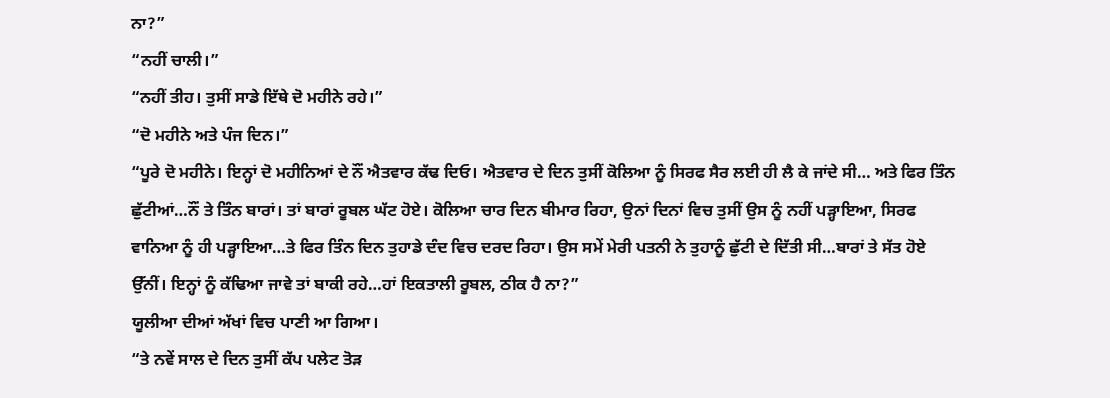ਨਾ?”
“ਨਹੀਂ ਚਾਲੀ।”
“ਨਹੀਂ ਤੀਹ। ਤੁਸੀਂ ਸਾਡੇ ਇੱਥੇ ਦੋ ਮਹੀਨੇ ਰਹੇ।”
“ਦੋ ਮਹੀਨੇ ਅਤੇ ਪੰਜ ਦਿਨ।”
“ਪੂਰੇ ਦੋ ਮਹੀਨੇ। ਇਨ੍ਹਾਂ ਦੋ ਮਹੀਨਿਆਂ ਦੇ ਨੌਂ ਐਤਵਾਰ ਕੱਢ ਦਿਓ। ਐਤਵਾਰ ਦੇ ਦਿਨ ਤੁਸੀਂ ਕੋਲਿਆ ਨੂੰ ਸਿਰਫ ਸੈਰ ਲਈ ਹੀ ਲੈ ਕੇ ਜਾਂਦੇ ਸੀ… ਅਤੇ ਫਿਰ ਤਿੰਨ ਛੁੱਟੀਆਂ…ਨੌਂ ਤੇ ਤਿੰਨ ਬਾਰਾਂ। ਤਾਂ ਬਾਰਾਂ ਰੂਬਲ ਘੱਟ ਹੋਏ। ਕੋਲਿਆ ਚਾਰ ਦਿਨ ਬੀਮਾਰ ਰਿਹਾ, ਉਨਾਂ ਦਿਨਾਂ ਵਿਚ ਤੁਸੀਂ ਉਸ ਨੂੰ ਨਹੀਂ ਪੜ੍ਹਾਇਆ, ਸਿਰਫ ਵਾਨਿਆ ਨੂੰ ਹੀ ਪੜ੍ਹਾਇਆ…ਤੇ ਫਿਰ ਤਿੰਨ ਦਿਨ ਤੁਹਾਡੇ ਦੰਦ ਵਿਚ ਦਰਦ ਰਿਹਾ। ਉਸ ਸਮੇਂ ਮੇਰੀ ਪਤਨੀ ਨੇ ਤੁਹਾਨੂੰ ਛੁੱਟੀ ਦੇ ਦਿੱਤੀ ਸੀ…ਬਾਰਾਂ ਤੇ ਸੱਤ ਹੋਏ ਉੱਨੀਂ। ਇਨ੍ਹਾਂ ਨੂੰ ਕੱਢਿਆ ਜਾਵੇ ਤਾਂ ਬਾਕੀ ਰਹੇ…ਹਾਂ ਇਕਤਾਲੀ ਰੂਬਲ, ਠੀਕ ਹੈ ਨਾ?”
ਯੂਲੀਆ ਦੀਆਂ ਅੱਖਾਂ ਵਿਚ ਪਾਣੀ ਆ ਗਿਆ।
“ਤੇ ਨਵੇਂ ਸਾਲ ਦੇ ਦਿਨ ਤੁਸੀਂ ਕੱਪ ਪਲੇਟ ਤੋੜ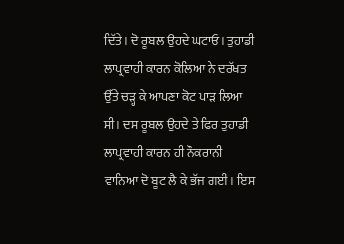ਦਿੱਤੇ। ਦੋ ਰੂਬਲ ਉਹਦੇ ਘਟਾਓ। ਤੁਹਾਡੀ ਲਾਪ੍ਰਵਾਹੀ ਕਾਰਨ ਕੋਲਿਆ ਨੇ ਦਰੱਖਤ ਉੱਤੇ ਚੜ੍ਹ ਕੇ ਆਪਣਾ ਕੋਟ ਪਾੜ ਲਿਆ ਸੀ। ਦਸ ਰੂਬਲ ਉਹਦੇ ਤੇ ਫਿਰ ਤੁਹਾਡੀ ਲਾਪ੍ਰਵਾਹੀ ਕਾਰਨ ਹੀ ਨੌਕਰਾਨੀ ਵਾਨਿਆ ਦੋ ਬੂਟ ਲੈ ਕੇ ਭੱਜ ਗਈ। ਇਸ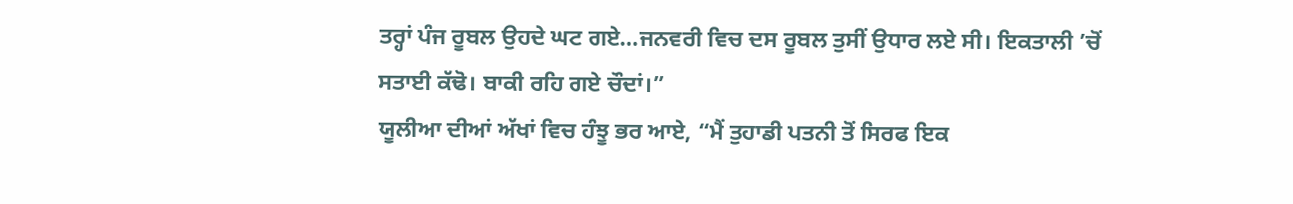ਤਰ੍ਹਾਂ ਪੰਜ ਰੂਬਲ ਉਹਦੇ ਘਟ ਗਏ…ਜਨਵਰੀ ਵਿਚ ਦਸ ਰੂਬਲ ਤੁਸੀਂ ਉਧਾਰ ਲਏ ਸੀ। ਇਕਤਾਲੀ ’ਚੋਂ ਸਤਾਈ ਕੱਢੋ। ਬਾਕੀ ਰਹਿ ਗਏ ਚੌਦਾਂ।”
ਯੂਲੀਆ ਦੀਆਂ ਅੱਖਾਂ ਵਿਚ ਹੰਝੂ ਭਰ ਆਏ, “ਮੈਂ ਤੁਹਾਡੀ ਪਤਨੀ ਤੋਂ ਸਿਰਫ ਇਕ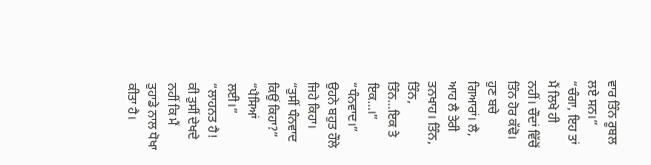ਵਾਰ ਤਿੰਨ ਰੂਬਲ ਲਏ ਸਨ।”
“ਚੰਗਾ, ਇਹ ਤਾਂ ਮੈਂ ਲਿਖੇ ਹੀ ਨਹੀਂ। ਚੌਦਾਂ ਵਿੱਚੋਂ ਤਿੰਨ ਹੋਰ ਕੱਢੋ। ਹੁਣ ਬਚੇ ਗਿਆਰਾਂ। ਲੈ, ਆਹ ਲੈ ਤੇਰੀ ਤਨਖਾਹ। ਤਿੰਨ, ਤਿੰਨ, ਤਿੰਨ…ਇਕ ਤੇ ਇਕ…।”
“ਧੰਨਵਾਦ।” ਉਹਨੇ ਬਹੁਤ ਹੌਲੇ ਜਿਹੇ ਕਿਹਾ।
“ਤੁਸੀਂ ਧੰਨਵਾਦ ਕਿਉਂ ਕਿਹਾ?”
“ਪੈਸਿਆਂ ਲਈ।”
“ਲਾਹਨਤ ਹੈ! ਕੀ ਤੁਸੀਂ ਦੇਖਦੇ ਨਹੀਂ ਕਿ ਮੈਂ ਤੁਹਾਡੇ ਨਾਲ ਧੋਖਾ ਕੀਤਾ ਹੈ।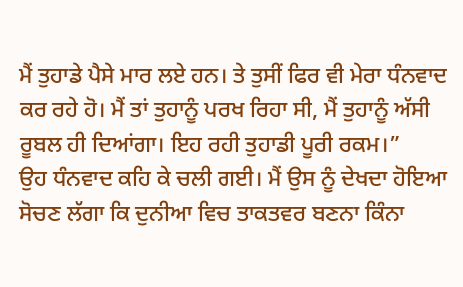ਮੈਂ ਤੁਹਾਡੇ ਪੈਸੇ ਮਾਰ ਲਏ ਹਨ। ਤੇ ਤੁਸੀਂ ਫਿਰ ਵੀ ਮੇਰਾ ਧੰਨਵਾਦ ਕਰ ਰਹੇ ਹੋ। ਮੈਂ ਤਾਂ ਤੁਹਾਨੂੰ ਪਰਖ ਰਿਹਾ ਸੀ, ਮੈਂ ਤੁਹਾਨੂੰ ਅੱਸੀ ਰੂਬਲ ਹੀ ਦਿਆਂਗਾ। ਇਹ ਰਹੀ ਤੁਹਾਡੀ ਪੂਰੀ ਰਕਮ।”
ਉਹ ਧੰਨਵਾਦ ਕਹਿ ਕੇ ਚਲੀ ਗਈ। ਮੈਂ ਉਸ ਨੂੰ ਦੇਖਦਾ ਹੋਇਆ ਸੋਚਣ ਲੱਗਾ ਕਿ ਦੁਨੀਆ ਵਿਚ ਤਾਕਤਵਰ ਬਣਨਾ ਕਿੰਨਾ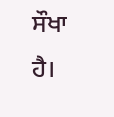ਸੌਖਾ ਹੈ।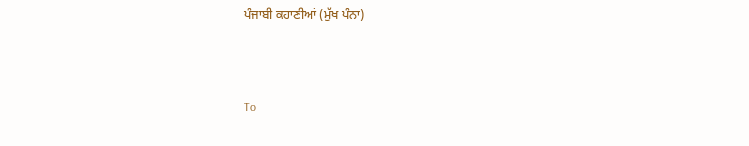ਪੰਜਾਬੀ ਕਹਾਣੀਆਂ (ਮੁੱਖ ਪੰਨਾ)



To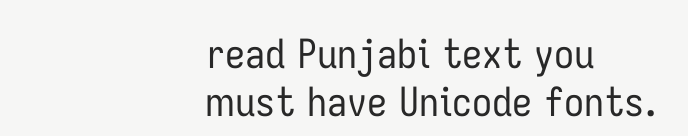read Punjabi text you must have Unicode fonts.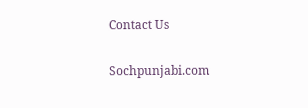Contact Us

Sochpunjabi.com